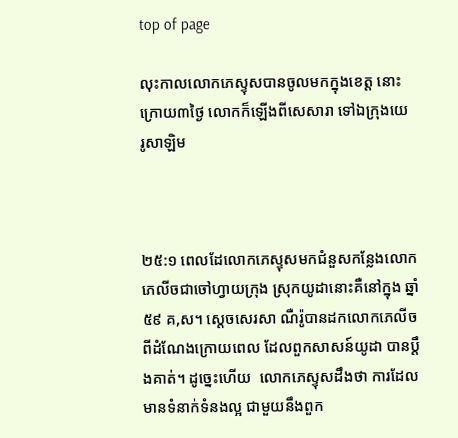top of page

លុះកាលលោកភេស្ទុសបានចូលមកក្នុងខេត្ត នោះក្រោយ៣ថ្ងៃ លោកក៏ឡើងពីសេសារា ទៅឯក្រុងយេរូ‌សាឡិម



២៥:១ ពេលដែលោកភេស្ទុសមកជំនួសកន្លែងលោកភេលីចជាចៅហ្វាយក្រុង ស្រុកយូដានោះគឺនៅក្នុង ឆ្នាំ៥៩ គ,ស។ ស្តេចសេរសា ណឺរ៉ូបានដកលោកភេលីចពីដំណែងក្រោយពេល ដែលពួកសាសន៍យូដា បានប្តឹងគាត់។ ដូច្នេះហើយ  លោកភេស្ទុសដឹងថា ការដែលមានទំនាក់ទំនងល្អ ជាមួយនឹងពួក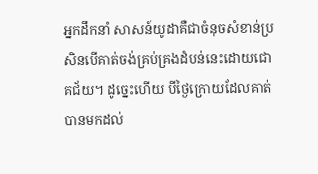អ្នកដឹកនាំ សាសន៍យូដាគឺជាចំនុចសំខាន់ប្រសិនបើគាត់ចង់គ្រប់គ្រងដំបន់នេះដោយជោគជ័យ។ ដូច្នេះហើយ បីថ្ងៃក្រោយដែលគាត់បានមកដល់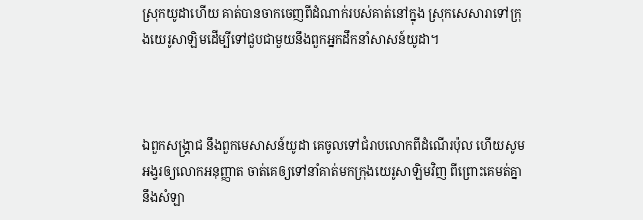ស្រុកយូដាហើយ គាត់បានចាកចេញពីដំណាក់របស់គាត់នៅក្នុង ស្រុកសេសារាទៅក្រុងយេរូសាឡិមដើម្បីទៅជួបជាមួយនឹងពួកអ្នកដឹកនាំសាសន៍យូដា។



ឯពួកសង្គ្រាជ នឹងពួកមេសាសន៍យូដា គេចូលទៅជំរាបលោកពីដំណើរប៉ុល ហើយសូមអង្វរឲ្យលោកអនុញ្ញាត ចាត់គេឲ្យទៅនាំគាត់មកក្រុងយេរូ‌សាឡិមវិញ ពីព្រោះគេមត់គ្នានឹងសំឡា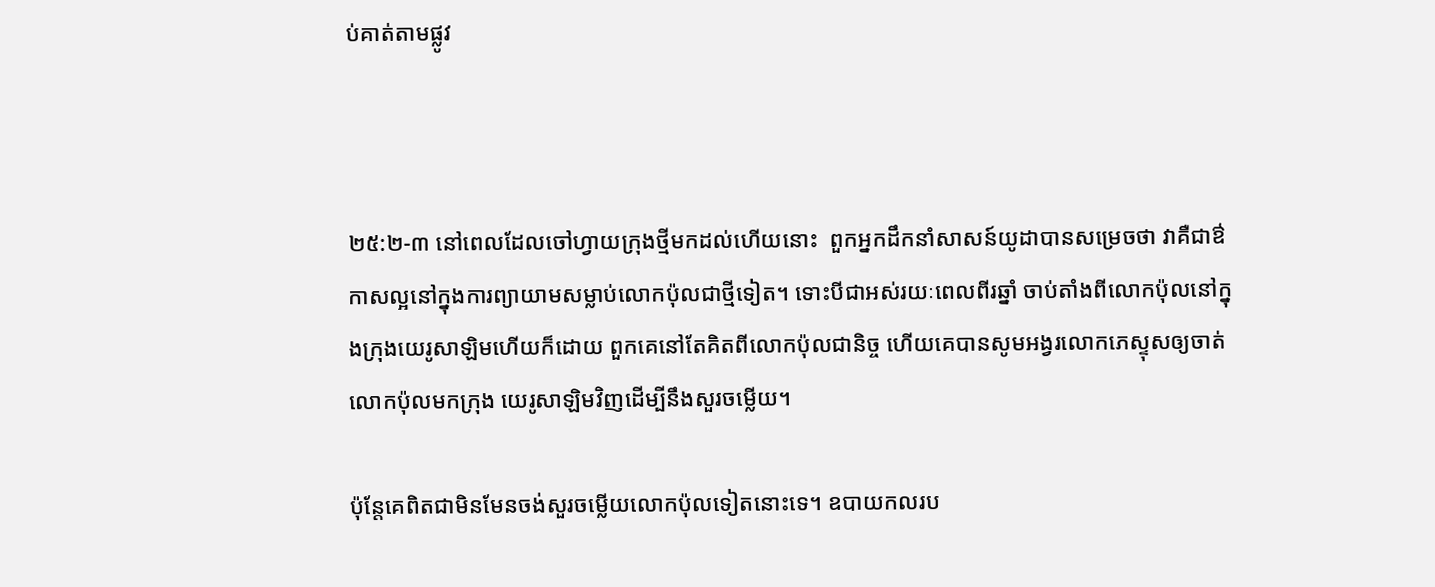ប់គាត់តាមផ្លូវ



២៥:២-៣ នៅពេលដែលចៅហ្វាយក្រុងថ្មីមកដល់ហើយនោះ  ពួកអ្នកដឹកនាំសាសន៍យូដាបានសម្រេចថា វាគឺជាឳកាសល្អនៅក្នុងការព្យាយាមសម្លាប់លោកប៉ុលជាថ្មីទៀត។ ទោះបីជាអស់រយៈពេលពីរឆ្នាំ ចាប់តាំងពីលោកប៉ុលនៅក្នុងក្រុងយេរូសាឡិមហើយក៏ដោយ ពួកគេនៅតែគិតពីលោកប៉ុលជានិច្ច ហើយគេបានសូមអង្វរលោកភេស្ទុសឲ្យចាត់លោកប៉ុលមកក្រុង យេរូសាឡិមវិញដើម្បីនឹងសួរចម្លើយ។

ប៉ុន្តែគេពិតជាមិនមែនចង់សួរចម្លើយលោកប៉ុលទៀតនោះទេ។ ឧបាយកលរប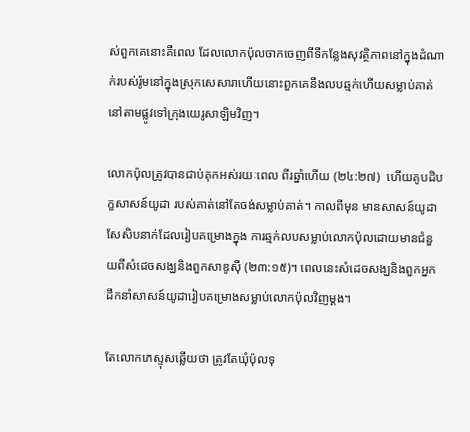ស់ពួកគេនោះគឺពេល ដែលលោកប៉ុលចាកចេញពីទីកន្លែងសុវត្ថិភាពនៅក្នុងដំណាក់របស់រ៉ូមនៅក្នុងស្រុកសេសារាហើយនោះពួកគេនឹងលបឆ្មក់ហើយសម្លាប់គាត់នៅតាមផ្លូវទៅក្រុងយេរូសាឡិមវិញ។

លោកប៉ុលត្រូវបានជាប់គុកអស់រយៈពេល ពីរឆ្នាំហើយ (២៤:២៧)  ហើយគូបដិបក្ខសាសន៍យូដា របស់គាត់នៅតែចង់សម្លាប់គាត់។ កាលពីមុន មានសាសន៍យូដាសែសិបនាក់ដែលរៀបគម្រោងក្នុង ការឆ្មក់លបសម្លាប់លោកប៉ុលដោយមានជំនួយពីសំដេចសង្ឃនិងពួកសាឌូស៊ី (២៣:១៥)។ ពេលនេះសំដេចសង្ឃនិងពួកអ្នកដឹកនាំសាសន៍យូដារៀបគម្រោងសម្លាប់លោកប៉ុលវិញម្តង។

តែលោកភេស្ទុសឆ្លើយថា ត្រូវតែឃុំប៉ុលទុ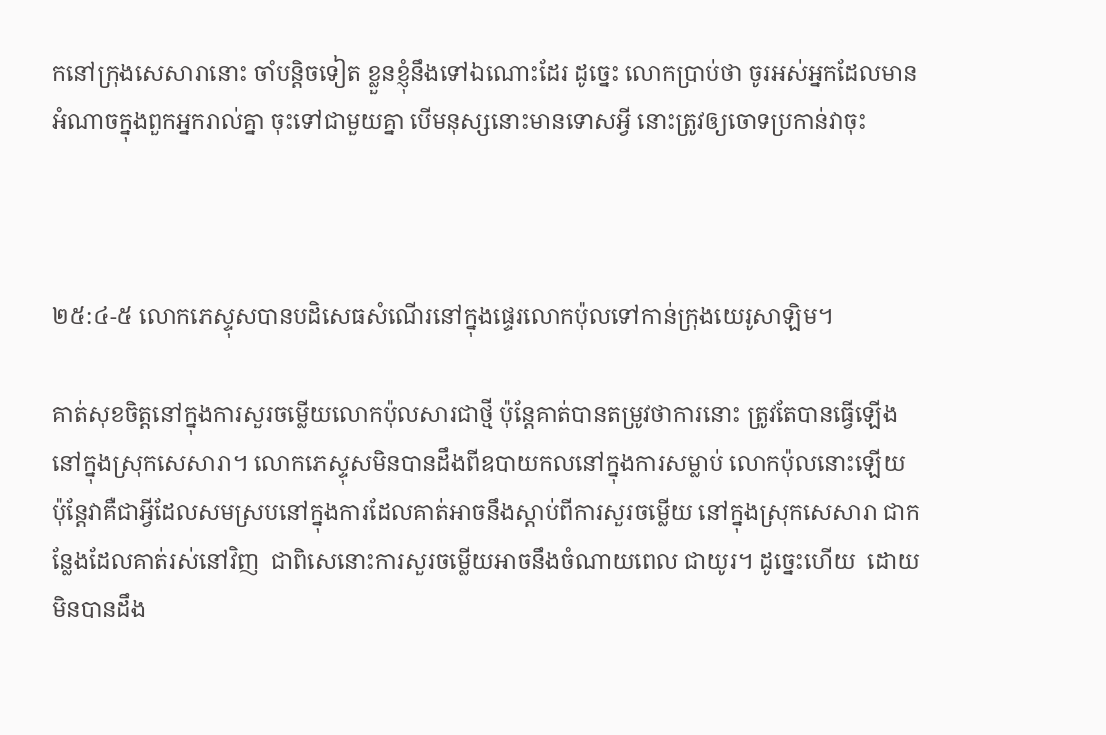កនៅក្រុងសេសារានោះ ចាំបន្តិចទៀត ខ្លួនខ្ញុំនឹងទៅឯណោះដែរ ដូច្នេះ លោកប្រាប់ថា ចូរអស់អ្នកដែលមានអំណាចក្នុងពួកអ្នករាល់គ្នា ចុះទៅជាមួយគ្នា បើមនុស្សនោះមានទោសអ្វី នោះត្រូវឲ្យចោទប្រកាន់វាចុះ



២៥:៤-៥ លោកភេស្ទុសបានបដិសេធសំណើរនៅក្នុងផ្ទេរលោកប៉ុលទៅកាន់ក្រុងយេរូសាឡិម។

គាត់សុខចិត្តនៅក្នុងការសួរចម្លើយលោកប៉ុលសារជាថ្មី ប៉ុន្តែគាត់បានតម្រូវថាការនោះ ត្រូវតែបានធ្វើឡើងនៅក្នុងស្រុកសេសារា។ លោកភេស្ទុសមិនបានដឹងពីឧបាយកលនៅក្នុងការសម្លាប់ លោកប៉ុលនោះឡើយ  ប៉ុន្តែវាគឺជាអ្វីដែលសមស្របនៅក្នុងការដែលគាត់អាចនឹងស្តាប់ពីការសួរចម្លើយ នៅក្នុងស្រុកសេសារា ជាកន្លែងដែលគាត់រស់នៅវិញ  ជាពិសេនោះការសួរចម្លើយអាចនឹងចំណាយពេល ជាយូរ។ ដូច្នេះហើយ  ដោយមិនបានដឹង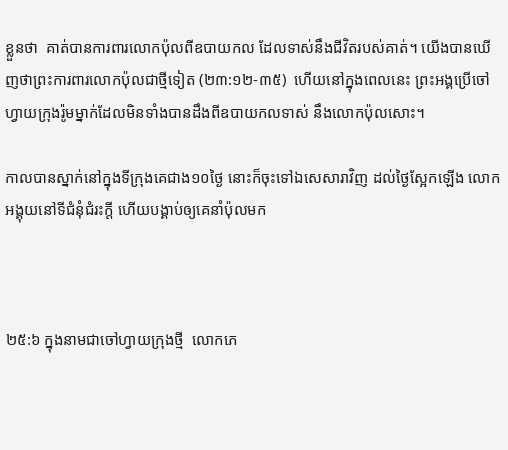ខ្លួនថា  គាត់បានការពារលោកប៉ុលពីឧបាយកល ដែលទាស់នឹងជីវិតរបស់គាត់។ យើងបានឃើញថាព្រះការពារលោកប៉ុលជាថ្មីទៀត (២៣:១២-៣៥)  ហើយនៅក្នុងពេលនេះ ព្រះអង្គប្រើចៅហ្វាយក្រុងរ៉ូមម្នាក់ដែលមិនទាំងបានដឹងពីឧបាយកលទាស់ នឹងលោកប៉ុលសោះ។

កាលបានស្នាក់នៅក្នុងទីក្រុងគេជាង១០ថ្ងៃ នោះក៏ចុះទៅឯសេសារាវិញ ដល់ថ្ងៃស្អែកឡើង លោកអង្គុយនៅទីជំនុំ‌ជំរះក្តី ហើយបង្គាប់ឲ្យគេនាំប៉ុលមក



២៥:៦ ក្នុងនាមជាចៅហ្វាយក្រុងថ្មី  លោកភេ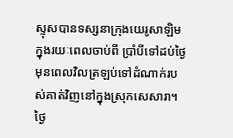ស្ទុសបានទស្សនាក្រុងយេរូសាឡិមក្នុងរយៈពេលចាប់ពី ប្រាំបីទៅដប់ថ្ងៃមុនពេលវិលត្រឡប់ទៅដំណាក់របស់គាត់វិញនៅក្នុងស្រុកសេសារា។ ថ្ងៃ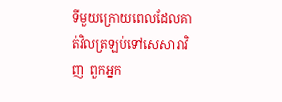ទីមួយក្រោយពេលដែលគាត់វិលត្រឡប់ទៅសេសារាវិញ  ពួកអ្នក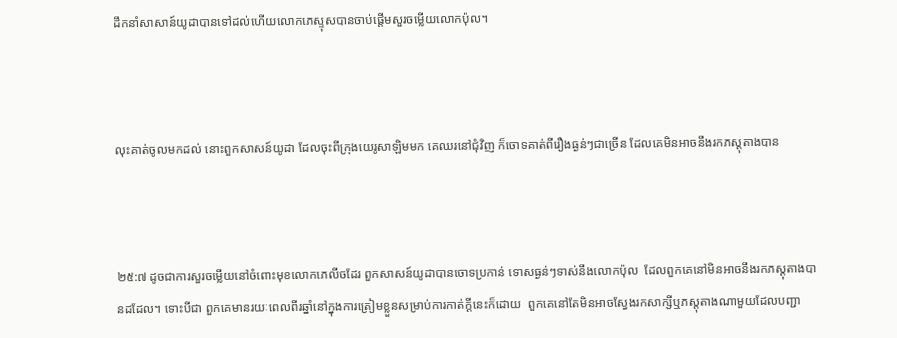ដឹកនាំសាសាន៍យូដាបានទៅដល់ហើយលោកភេស្ទុសបានចាប់ផ្តើមសួរចម្លើយលោកប៉ុល។



លុះគាត់ចូលមកដល់ នោះពួកសាសន៍យូដា ដែលចុះពីក្រុងយេរូ‌សាឡិមមក គេឈរនៅជុំ‌វិញ ក៏ចោទគាត់ពីរឿងធ្ងន់ៗជាច្រើន ដែលគេមិនអាចនឹងរកភស្តុ‌តាងបាន



២៥:៧ ដូចជាការសួរចម្លើយនៅចំពោះមុខលោកភេលីចដែរ ពួកសាសន៍យូដាបានចោទប្រកាន់ ទោសធ្ងន់ៗទាស់នឹងលោកប៉ុល  ដែលពួកគេនៅមិនអាចនឹងរកភស្តុតាងបានដដែល។ ទោះបីជា ពួកគេមានរយៈពេលពីរឆ្នាំនៅក្នុងការត្រៀមខ្លួនសម្រាប់ការកាត់ក្តីនេះក៏ដោយ  ពួកគេនៅតែមិនអាចស្វែងរកសាក្សីឬភស្តុតាងណាមួយដែលបញ្ជា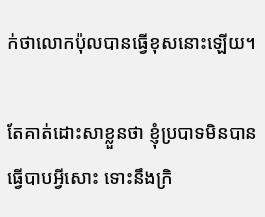ក់ថាលោកប៉ុលបានធ្វើខុសនោះឡើយ។

តែគាត់ដោះ‌សាខ្លួនថា ខ្ញុំប្របាទមិនបានធ្វើបាបអ្វីសោះ ទោះនឹងក្រិ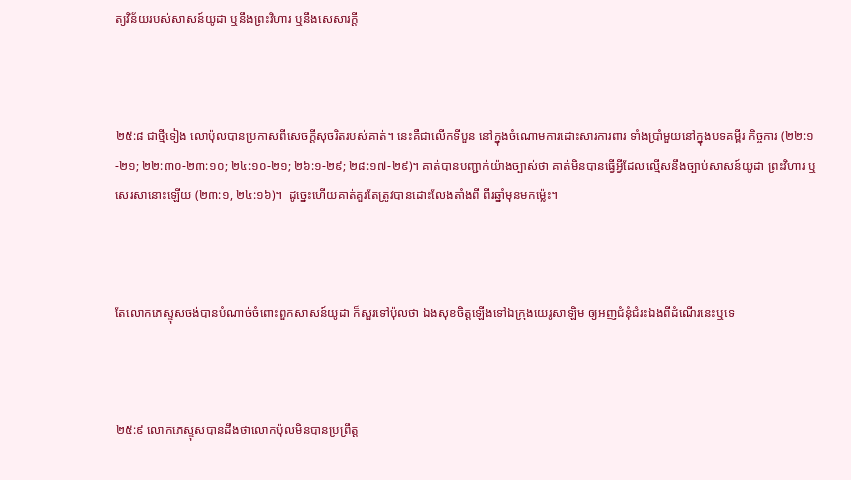ត្យ‌វិន័យរបស់សាសន៍យូដា ឬនឹងព្រះ‌វិហារ ឬនឹងសេ‌សារក្តី



២៥:៨ ជាថ្មីទៀង លោប៉ុលបានប្រកាសពីសេចក្តីសុចរិតរបស់គាត់។ នេះគឺជាលើកទីបួន នៅក្នុងចំណោមការដោះសារការពារ ទាំងប្រាំមួយនៅក្នុងបទគម្ពីរ កិច្ចការ (២២:១-២១; ២២:៣០-២៣:១០; ២៤:១០-២១; ២៦:១-២៩; ២៨:១៧-២៩)។ គាត់បានបញ្ជាក់យ៉ាងច្បាស់ថា គាត់មិនបានធ្វើអ្វីដែលល្មើសនឹងច្បាប់សាសន៍យូដា ព្រះវិហារ ឬសេរសានោះឡើយ (២៣:១, ២៤:១៦)។  ដូច្នេះហើយគាត់គួរតែត្រូវបានដោះលែងតាំងពី ពីរឆ្នាំមុនមកម្ល៉េះ។



តែលោកភេស្ទុសចង់បានបំណាច់ចំពោះពួកសាសន៍យូដា ក៏សួរទៅប៉ុលថា ឯងសុខចិត្តឡើងទៅឯក្រុងយេរូ‌សាឡិម ឲ្យអញជំនុំ‌ជំរះឯងពីដំណើរនេះឬទេ



២៥:៩ លោកភេស្ទុសបានដឹងថាលោកប៉ុលមិនបានប្រព្រឹត្ត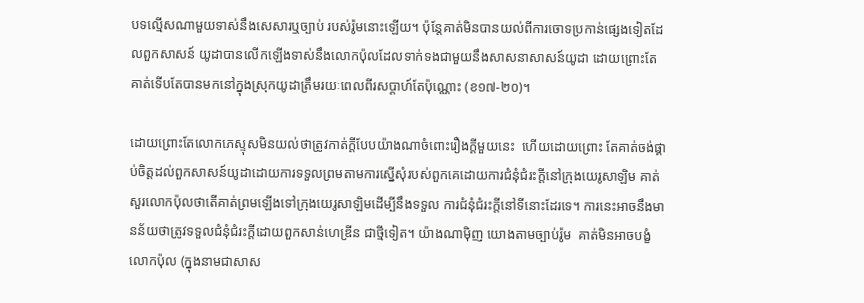បទល្មើសណាមួយទាស់នឹងសេសារឬច្បាប់ របស់រ៉ូមនោះឡើយ។ ប៉ុន្តែគាត់មិនបានយល់ពីការចោទប្រកាន់ផ្សេងទៀតដែលពួកសាសន៍ យូដាបានលើកឡើងទាស់នឹងលោកប៉ុលដែលទាក់ទងជាមួយនឹងសាសនាសាសន៍យូដា ដោយព្រោះតែគាត់ទើបតែបានមកនៅក្នុងស្រុកយូដាត្រឹមរយៈពេលពីរសប្តាហ៍តែប៉ុណ្ណោះ (ខ១៧-២០)។

ដោយព្រោះតែលោកភេស្ទុសមិនយល់ថាត្រូវកាត់ក្តីបែបយ៉ាងណាចំពោះរឿងក្តីមួយនេះ  ហើយដោយព្រោះ តែគាត់ចង់ផ្គាប់ចិត្តដល់ពួកសាសន៍យូដាដោយការទទួលព្រមតាមការស្នើសុំរបស់ពួកគេដោយការជំនុំជំរះក្តីនៅក្រុងយេរូសាឡិម គាត់សួរលោកប៉ុលថាតើគាត់ព្រមឡើងទៅក្រុងយេរូសាឡិមដើម្បីនឹងទទួល ការជំនុំជំរះក្តីនៅទីនោះដែរទេ។ ការនេះអាចនឹងមានន័យថាត្រូវទទួលជំនុំជំរះក្តីដោយពួកសាន់ហេឌ្រីន ជាថ្មីទៀត។ យ៉ាងណាម៉ិញ យោងតាមច្បាប់រ៉ូម  គាត់មិនអាចបង្ខំលោកប៉ុល (ក្នុងនាមជាសាស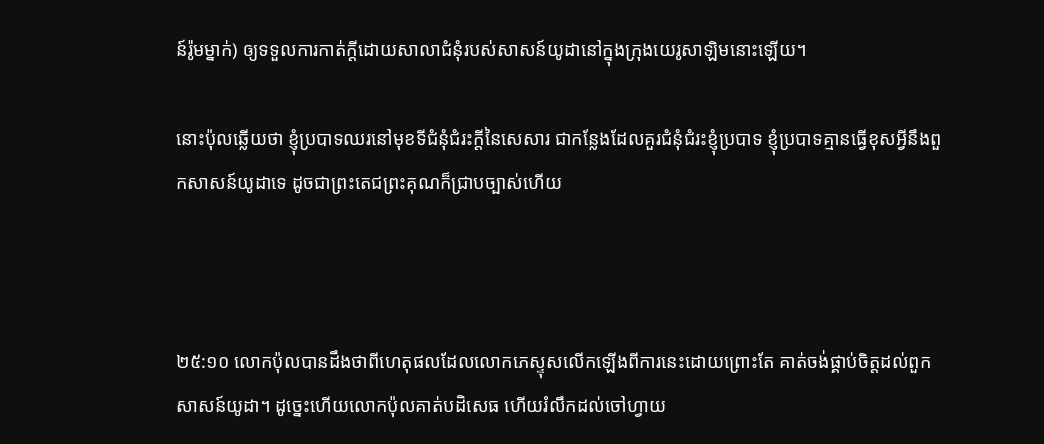ន៍រ៉ូមម្នាក់) ឲ្យទទួលការកាត់ក្តីដោយសាលាជំនុំរបស់សាសន៍យូដានៅក្នុងក្រុងយេរូសាឡិមនោះឡើយ។

នោះប៉ុលឆ្លើយថា ខ្ញុំប្របាទឈរនៅមុខទីជំនុំជំរះក្តីនៃសេ‌សារ ជាកន្លែងដែលគួរជំនុំ‌ជំរះខ្ញុំប្របាទ ខ្ញុំប្របាទគ្មានធ្វើខុសអ្វីនឹងពួកសាសន៍យូដាទេ ដូចជាព្រះ‌តេជ‌ព្រះ‌គុណក៏ជ្រាបច្បាស់ហើយ



២៥:១០ លោកប៉ុលបានដឹងថាពីហេតុផលដែលលោកភេស្ទុសលើកឡើងពីការនេះដោយព្រោះតែ គាត់ចង់ផ្គាប់ចិត្តដល់ពួកសាសន៍យូដា។ ដូច្នេះហើយលោកប៉ុលគាត់បដិសេធ ហើយរំលឹកដល់ចៅហ្វាយ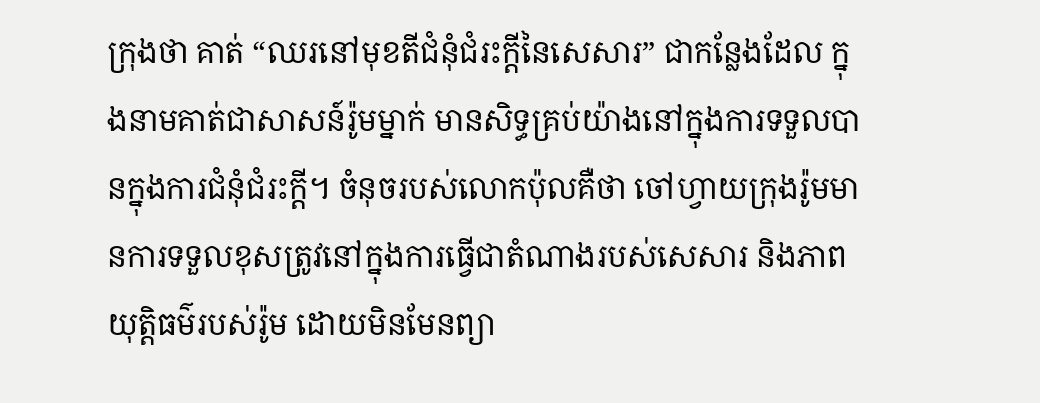ក្រុងថា គាត់ “ឈរនៅមុខតីជំនុំជំរះក្តីនៃសេសារ” ជាកន្លែងដែល ក្នុងនាមគាត់ជាសាសន៍រ៉ូមម្នាក់ មានសិទ្ធគ្រប់យ៉ាងនៅក្នុងការទទួលបានក្នុងការជំនុំជំរះក្តី។ ចំនុចរបស់លោកប៉ុលគឺថា ចៅហ្វាយក្រុងរ៉ូមមានការទទួលខុសត្រូវនៅក្នុងការធ្វើជាតំណាងរបស់សេសារ និងភាពយុត្តិធម៌របស់រ៉ូម ដោយមិនមែនព្យា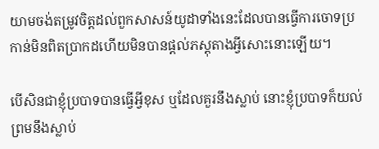យាមចង់តម្រូវចិត្តដល់ពួកសាសន៍យូដាទាំងនេះដែលបានធ្វើការចោទប្រកាន់មិនពិតប្រាកដហើយមិនបានផ្តល់ភស្តុតាងអ្វីសោះនោះឡើយ។

បើសិនជាខ្ញុំប្របាទបានធ្វើអ្វីខុស ឬដែលគួរនឹងស្លាប់ នោះខ្ញុំប្របាទក៏យល់ព្រមនឹងស្លាប់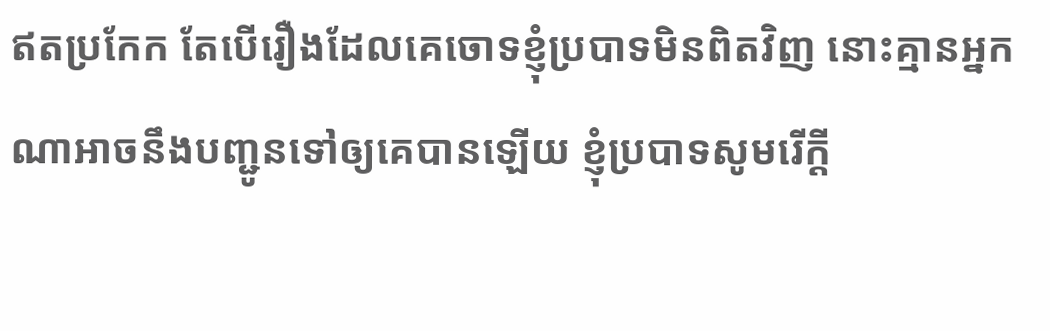ឥតប្រកែក តែបើរឿងដែលគេចោទខ្ញុំប្របាទមិនពិតវិញ នោះគ្មានអ្នកណាអាចនឹងបញ្ជូនទៅឲ្យគេបានឡើយ ខ្ញុំប្របាទសូមរើក្តី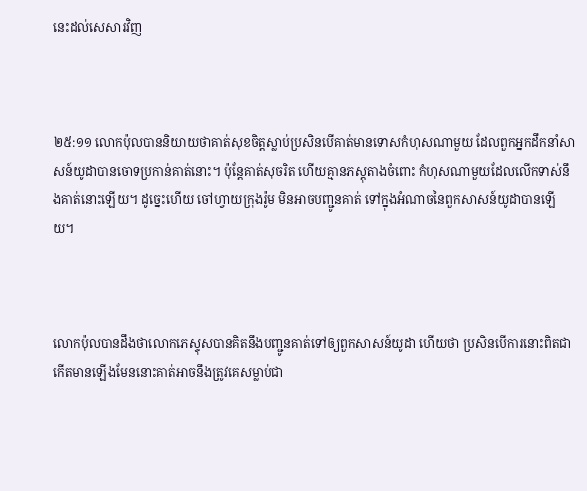នេះដល់សេ‌សារវិញ



២៥:១១ លោកប៉ុលបាននិយាយថាគាត់សុខចិត្តស្លាប់ប្រសិនបើគាត់មានទោសកំហុសណាមួយ ដែលពួកអ្នកដឹកនាំសាសន៍យូដាបានចោទប្រកាន់គាត់នោះ។ ប៉ុន្តែគាត់សុចរិត ហើយគ្មានភស្តុតាងចំពោះ កំហុសណាមួយដែលលើកទាស់នឹងគាត់នោះឡើយ។ ដូច្នេះហើយ ចៅហ្វាយក្រុងរ៉ូម មិនអាចបញ្ជូនគាត់ ទៅក្នុងអំណាចនៃពួកសាសន៍យូដាបានឡើយ។



លោកប៉ុលបានដឹងថាលោកភេស្ទុសបានគិតនឹងបញ្ជូនគាត់ទៅឲ្យពួកសាសន៍យូដា ហើយថា ប្រសិនបើការនោះពិតជាកើតមានឡើងមែននោះគាត់អាចនឹងត្រូវគេសម្លាប់ជា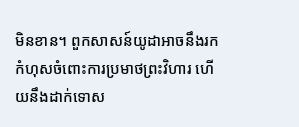មិនខាន។ ពួកសាសន៍យូដាអាចនឹងរកកំហុសចំពោះការប្រមាថព្រះវិហារ ហើយនឹងដាក់ទោស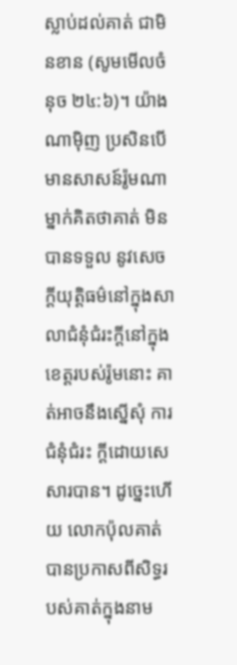ស្លាប់ដល់គាត់ ជាមិនខាន (សូមមើលចំនុច ២៤:៦)។ យ៉ាងណាម៉ិញ ប្រសិនបើមានសាសន៍រ៉ូមណាម្នាក់គិតថាគាត់ មិនបានទទួល នូវសេចក្តីយុត្តិធម៌នៅក្នុងសាលាជំនុំជំរះក្តីនៅក្នុងខេត្តរបស់រ៉ូមនោះ គាត់អាចនឹងស្នើសុំ ការជំនុំជំរះ ក្តីដោយសេសារបាន។ ដូច្នេះហើយ លោកប៉ុលគាត់បានប្រកាសពីសិទ្ធរបស់គាត់ក្នុងនាម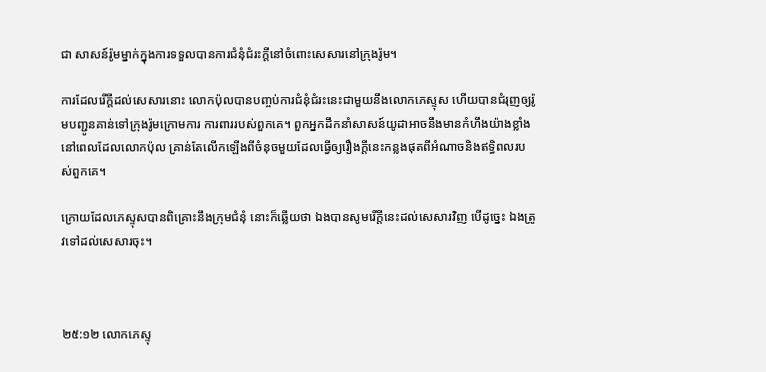ជា សាសន៍រ៉ូមម្នាក់ក្នុងការទទួលបានការជំនុំជំរះក្តីនៅចំពោះសេសារនៅក្រុងរ៉ូម។

ការដែលរើក្តីដល់សេសារនោះ លោកប៉ុលបានបញ្ចប់ការជំនុំជំរះនេះជាមួយនឹងលោកភេស្ទុស ហើយបានជំរុញឲ្យរ៉ូមបញ្ជូនគាន់ទៅក្រុងរ៉ូមក្រោមការ ការពាររបស់ពួកគេ។ ពួកអ្នកដឹកនាំសាសន៍យូដាអាចនឹងមានកំហឹងយ៉ាងខ្លាំងនៅពេលដែលលោកប៉ុល គ្រាន់តែលើកឡើងពីចំនុចមួយដែលធ្វើឲ្យរឿងក្តីនេះកន្លងផុតពីអំណាចនិងឥទ្ធិពលរបស់ពួកគេ។

ក្រោយដែលភេស្ទុសបានពិគ្រោះនឹងក្រុម‌ជំនុំ នោះក៏ឆ្លើយថា ឯងបានសូមរើក្តីនេះដល់សេ‌សារវិញ បើដូច្នេះ ឯងត្រូវទៅដល់សេ‌សារចុះ។



២៥:១២ លោកភេស្ទុ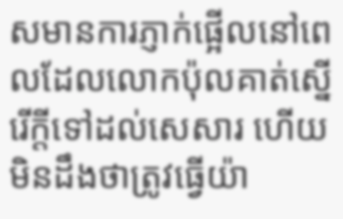សមានការភ្ញាក់ផ្អើលនៅពេលដែលលោកប៉ុលគាត់ស្នើរើក្តីទៅដល់សេសារ ហើយមិនដឹងថាត្រូវធ្វើយ៉ា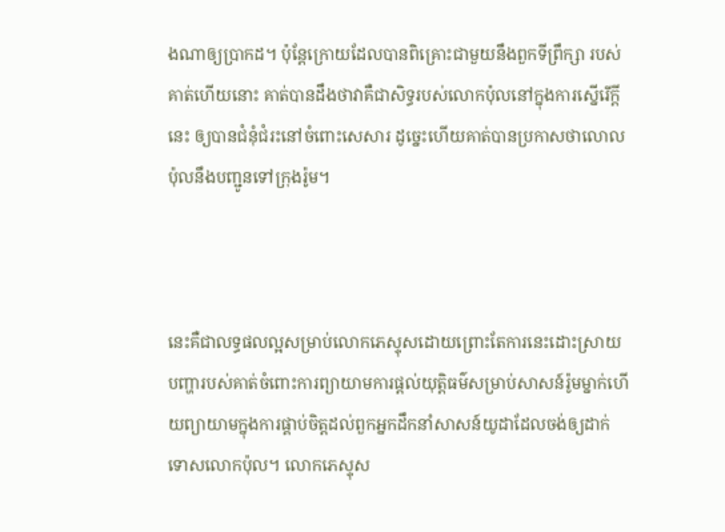ងណាឲ្យប្រាកដ។ ប៉ុន្តែក្រោយដែលបានពិគ្រោះជាមួយនឹងពួកទីព្រឹក្សា របស់គាត់ហើយនោះ គាត់បានដឹងថាវាគឺជាសិទ្ធរបស់លោកប៉ុលនៅក្នុងការស្នើរើក្តីនេះ ឲ្យបានជំនុំជំរះនៅចំពោះសេសារ ដូច្នេះហើយគាត់បានប្រកាសថាលោលប៉ុលនឹងបញ្ជូនទៅក្រុងរ៉ូម។



នេះគឺជាលទ្ធផលល្អសម្រាប់លោកភេស្ទុសដោយព្រោះតែការនេះដោះស្រាយបញ្ហារបស់គាត់ចំពោះការព្យាយាមការផ្តល់យុត្តិធម៌សម្រាប់សាសន៍រ៉ូមម្នាក់ហើយព្យាយាមក្នុងការផ្គាប់ចិត្តដល់ពួកអ្នកដឹកនាំសាសន៍យូដាដែលចង់ឲ្យដាក់ទោសលោកប៉ុល។ លោកភេស្ទុស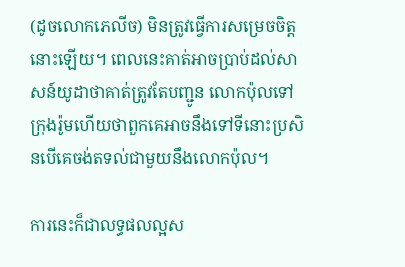(ដូចលោកភេលីច) មិនត្រូវធ្វើការសម្រេចចិត្ត នោះឡើយ។ ពេលនេះគាត់អាចប្រាប់ដល់សាសន៍យូដាថាគាត់ត្រូវតែបញ្ជូន លោកប៉ុលទៅ ក្រុងរ៉ូមហើយថាពួកគេអាចនឹងទៅទីនោះប្រសិនបើគេចង់តទល់ជាមួយនឹងលោកប៉ុល។

ការនេះក៏ជាលទ្ធផលល្អស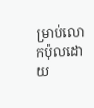ម្រាប់លោកប៉ុលដោយ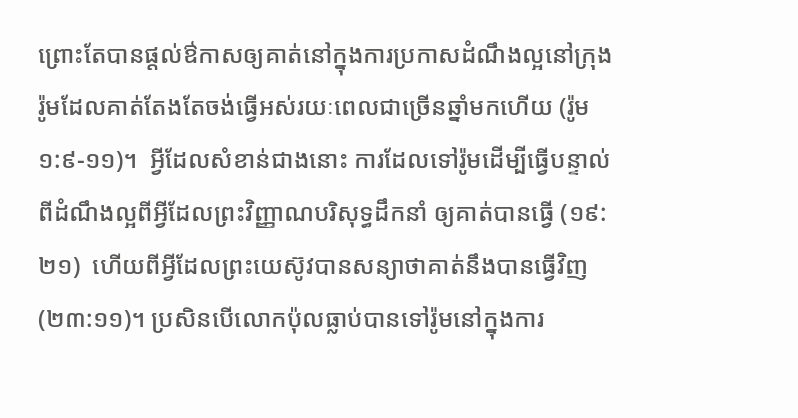ព្រោះតែបានផ្តល់ឳកាសឲ្យគាត់នៅក្នុងការប្រកាសដំណឹងល្អនៅក្រុងរ៉ូមដែលគាត់តែងតែចង់ធ្វើអស់រយៈពេលជាច្រើនឆ្នាំមកហើយ (រ៉ូម ១:៩-១១)។  អ្វីដែលសំខាន់ជាងនោះ ការដែលទៅរ៉ូមដើម្បីធ្វើបន្ទាល់ពីដំណឹងល្អពីអ្វីដែលព្រះវិញ្ញាណបរិសុទ្ធដឹកនាំ ឲ្យគាត់បានធ្វើ (១៩:២១)  ហើយពីអ្វីដែលព្រះយេស៊ូវបានសន្យាថាគាត់នឹងបានធ្វើវិញ (២៣:១១)។ ប្រសិនបើលោកប៉ុលធ្លាប់បានទៅរ៉ូមនៅក្នុងការ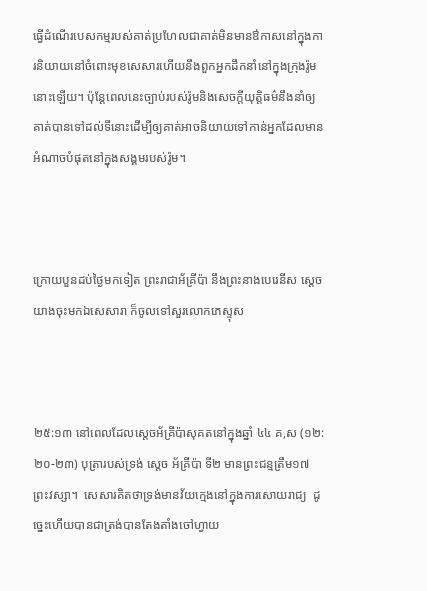ធ្វើដំណើរបេសកម្មរបស់គាត់ប្រហែលជាគាត់មិនមានឳកាសនៅក្នុងការនិយាយនៅចំពោះមុខសេសារហើយនឹងពួកអ្នកដឹកនាំនៅក្នុងក្រុងរ៉ូមនោះឡើយ។ ប៉ុន្តែពេលនេះច្បាប់របស់រ៉ូមនិងសេចក្តីយុត្តិធម៌នឹងនាំឲ្យគាត់បានទៅដល់ទីនោះដើម្បីឲ្យគាត់អាចនិយាយទៅកាន់អ្នកដែលមានអំណាចបំផុតនៅក្នុងសង្គមរបស់រ៉ូម។



ក្រោយបួនដប់ថ្ងៃមកទៀត ព្រះ‌រាជាអ័គ្រីប៉ា នឹងព្រះ‌នាងបេរេនីស ស្តេចយាងចុះមកឯសេសារា ក៏ចូលទៅសួរលោកភេស្ទុស



២៥:១៣ នៅពេលដែលស្តេចអ័គ្រីប៉ាសុគតនៅក្នុងឆ្នាំ ៤៤ គ,ស (១២:២០-២៣) បុត្រារបស់ទ្រង់ ស្តេច អ័គ្រីប៉ា ទី២ មានព្រះជន្មត្រឹម១៧ ព្រះវស្សា។  សេសារគិតថាទ្រង់មានវ័យក្មេងនៅក្នុងការសោយរាជ្យ  ដូច្នេះហើយបានជាត្រង់បានតែងតាំងចៅហ្វាយ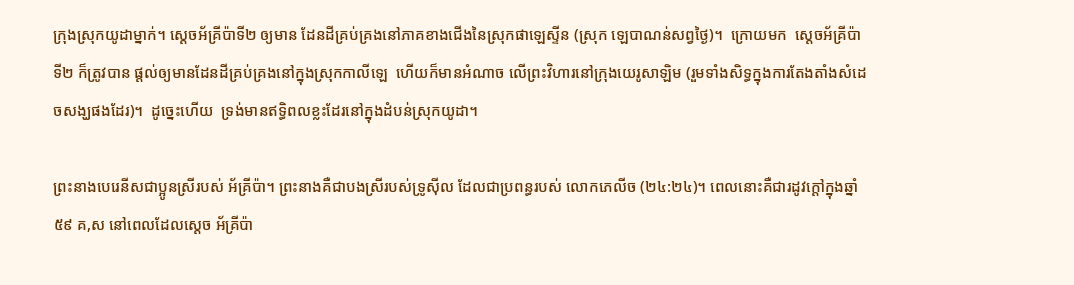ក្រុងស្រុកយូដាម្នាក់។ ស្តេចអ័គ្រីប៉ាទី២ ឲ្យមាន ដែនដីគ្រប់គ្រងនៅភាគខាងជើងនៃស្រុកផាឡេស្ទីន (ស្រុក ឡេបាណន់សព្វថ្ងៃ)។  ក្រោយមក  ស្តេចអ័គ្រីប៉ាទី២ ក៏ត្រូវបាន ផ្តល់ឲ្យមានដែនដីគ្រប់គ្រងនៅក្នុងស្រុកកាលីឡេ  ហើយក៏មានអំណាច លើព្រះវិហារនៅក្រុងយេរូសាឡិម (រួមទាំងសិទ្ធក្នុងការតែងតាំងសំដេចសង្ឃផងដែរ)។  ដូច្នេះហើយ  ទ្រង់មានឥទ្ធិពលខ្លះដែរនៅក្នុងដំបន់ស្រុកយូដា។

ព្រះនាងបេរេនីសជាប្អូនស្រីរបស់ អ័គ្រីប៉ា។ ព្រះនាងគឺជាបងស្រីរបស់ទ្រូស៊ីល ដែលជាប្រពន្ធរបស់ លោកភេលីច (២៤:២៤)។ ពេលនោះគឺជារដូវក្តៅក្នុងឆ្នាំ ៥៩ គ,ស នៅពេលដែលស្តេច អ័គ្រីប៉ា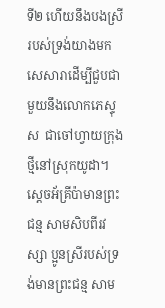ទី២ ហើយនឹងបងស្រីរបស់ទ្រង់យាងមកសេសារាដើម្បីជួបជាមួយនឹងលោកភេស្ទុស  ជាចៅហ្វាយក្រុងថ្មីនៅស្រុកយូដា។ ស្តេចអ័គ្រីប៉ាមានព្រះជន្ម សាមសិបពីរវស្សា ប្អូនស្រីរបស់ទ្រង់មានព្រះជន្ម សាម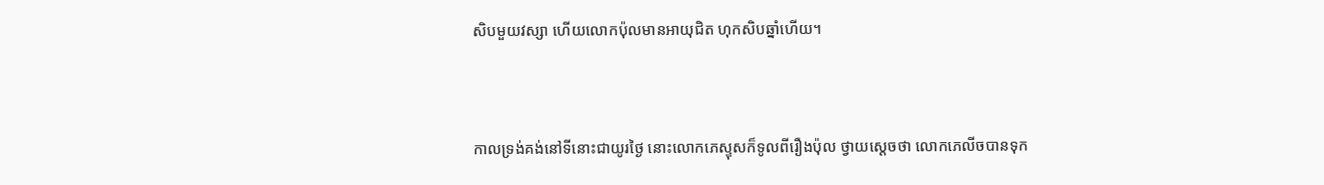សិបមួយវស្សា ហើយលោកប៉ុលមានអាយុជិត ហុកសិបឆ្នាំហើយ។



កាលទ្រង់គង់នៅទីនោះជាយូរថ្ងៃ នោះលោកភេស្ទុសក៏ទូលពីរឿងប៉ុល ថ្វាយស្តេចថា លោកភេលីចបានទុក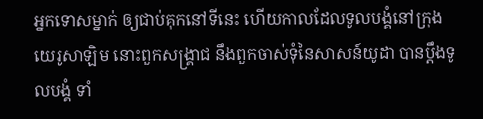អ្នកទោសម្នាក់ ឲ្យជាប់គុកនៅទីនេះ ហើយកាលដែលទូលបង្គំនៅក្រុងយេរូ‌សាឡិម នោះពួកសង្គ្រាជ នឹងពួកចាស់‌ទុំនៃសាសន៍យូដា បានប្តឹងទូលបង្គំ ទាំ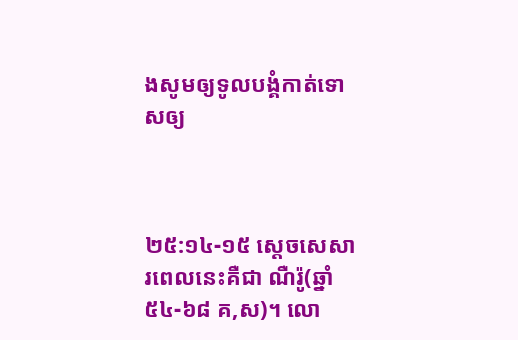ងសូមឲ្យទូលបង្គំកាត់ទោសឲ្យ



២៥:១៤-១៥ ស្តេចសេសារពេលនេះគឺជា ណឺរ៉ូ(ឆ្នាំ ៥៤-៦៨ គ,ស)។ លោ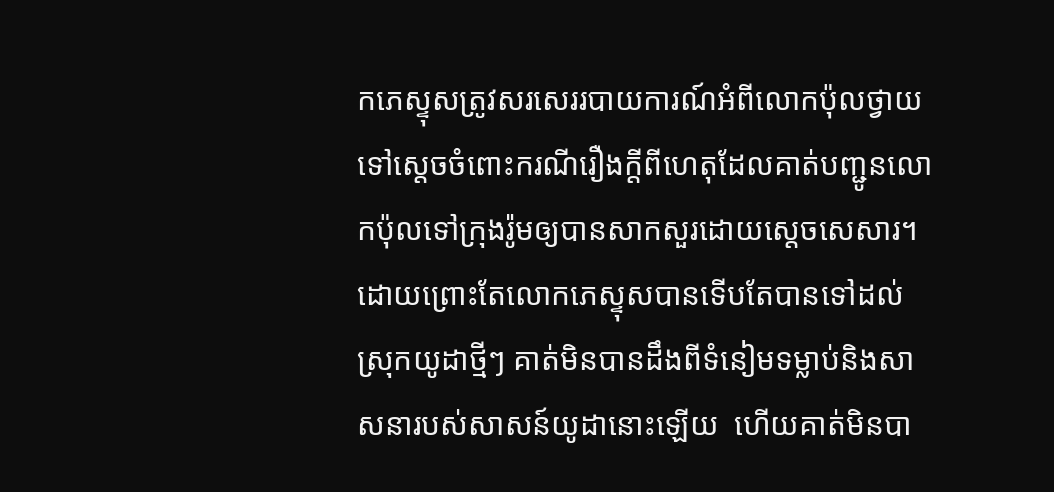កភេស្ទុសត្រូវសរសេររបាយការណ៍អំពីលោកប៉ុលថ្វាយទៅស្តេចចំពោះករណីរឿងក្តីពីហេតុដែលគាត់បញ្ជូនលោកប៉ុលទៅក្រុងរ៉ូមឲ្យបានសាកសួរដោយស្តេចសេសារ។ ដោយព្រោះតែលោកភេស្ទុសបានទើបតែបានទៅដល់ស្រុកយូដាថ្មីៗ គាត់មិនបានដឹងពីទំនៀមទម្លាប់និងសាសនារបស់សាសន៍យូដានោះឡើយ  ហើយគាត់មិនបា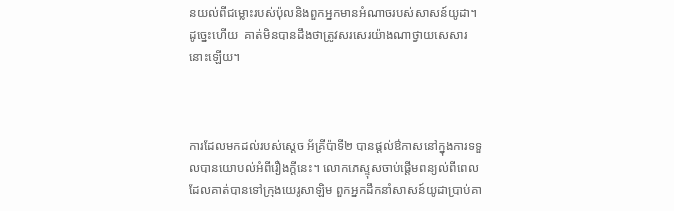នយល់ពីជម្លោះរបស់ប៉ុលនិងពួកអ្នកមានអំណាចរបស់សាសន៍យូដា។ ដូច្នេះហើយ  គាត់មិនបានដឹងថាត្រូវសរសេរយ៉ាងណាថ្វាយសេសារនោះឡើយ។



ការដែលមកដល់របស់ស្តេច អ័គ្រីប៉ាទី២ បានផ្តល់ឳកាសនៅក្នុងការទទួលបានយោបល់អំពីរឿងក្តីនេះ។ លោកភេស្ទុសចាប់ផ្តើមពន្យល់ពីពេលដែលគាត់បានទៅក្រុងយេរូសាឡិម ពួកអ្នកដឹកនាំសាសន៍យូដាប្រាប់គា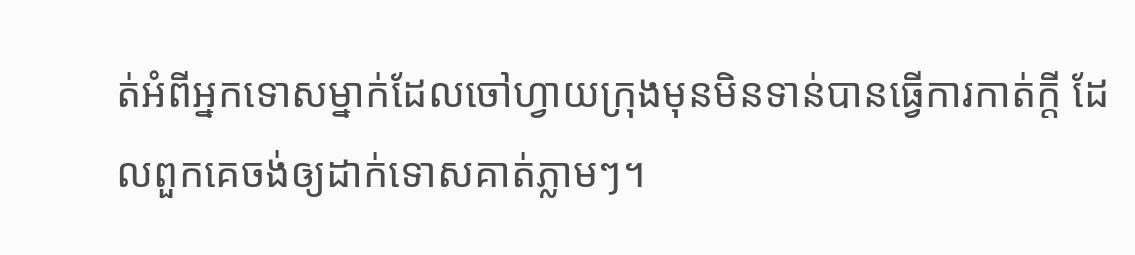ត់អំពីអ្នកទោសម្នាក់ដែលចៅហ្វាយក្រុងមុនមិនទាន់បានធ្វើការកាត់ក្តី ដែលពួកគេចង់ឲ្យដាក់ទោសគាត់ភ្លាមៗ។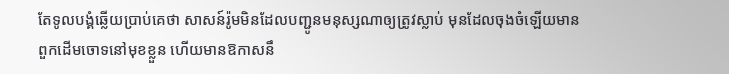តែទូលបង្គំឆ្លើយប្រាប់គេថា សាសន៍រ៉ូមមិនដែលបញ្ជូនមនុស្សណាឲ្យត្រូវស្លាប់ មុនដែលចុងចំឡើយមានពួកដើមចោទនៅមុខខ្លួន ហើយមានឱកាសនឹ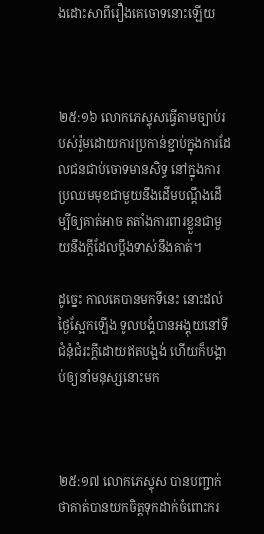ងដោះ‌សាពីរឿងគេចោទនោះឡើយ



២៥:១៦ លោកភេស្ទុសធ្វើតាមច្បាប់របស់រ៉ូមដោយការប្រកាន់ខ្ជាប់ក្នុងការដែលជនជាប់ចោទមានសិទ្ធ នៅក្នុងការប្រឈមមុខជាមួយនឹងដើមបណ្តឹងដើម្បីឲ្យគាត់អាច តតាំងការពារខ្លួនជាមួយនឹងក្តីដែលប្ដឹងទាស់នឹងគាត់។

ដូច្នេះ កាលគេបានមកទីនេះ នោះដល់ថ្ងៃស្អែកឡើង ទូលបង្គំបានអង្គុយនៅទីជំនុំ‌ជំរះក្តីដោយឥតបង្អង់ ហើយក៏បង្គាប់ឲ្យនាំមនុស្សនោះមក



២៥:១៧ លោកភេស្ទុស បានបញ្ជាក់ថាគាត់បានយកចិត្តទុកដាក់ចំពោះករ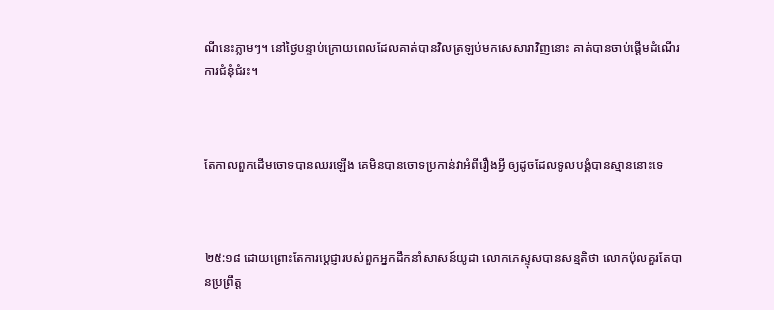ណីនេះភ្លាមៗ។ នៅថ្ងៃបន្ទាប់ក្រោយពេលដែលគាត់បានវិលត្រឡប់មកសេសារាវិញនោះ គាត់បានចាប់ផ្តើមដំណើរការជំនុំជំរះ។



តែកាលពួកដើមចោទបានឈរឡើង គេមិនបានចោទប្រកាន់វាអំពីរឿងអ្វី ឲ្យដូចដែលទូលបង្គំបានស្មាននោះទេ



២៥:១៨ ដោយព្រោះតែការប្តេជ្ញារបស់ពួកអ្នកដឹកនាំសាសន៍យូដា លោកភេស្ទុសបានសន្មតិថា លោកប៉ុលគួរតែបានប្រព្រឹត្ត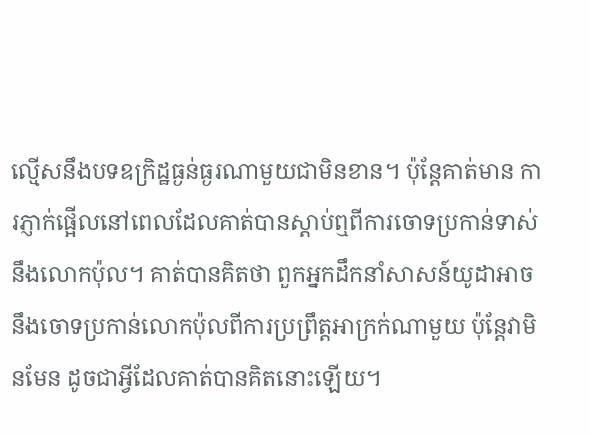ល្មើសនឹងបទឧក្រិដ្ឋធ្ងន់ធ្ងរណាមួយជាមិនខាន។ ប៉ុន្តែគាត់មាន ការភ្ញាក់ផ្អើលនៅពេលដែលគាត់បានស្តាប់ឮពីការចោទប្រកាន់ទាស់នឹងលោកប៉ុល។ គាត់បានគិតថា ពួកអ្នកដឹកនាំសាសន៍យូដាអាចនឹងចោទប្រកាន់លោកប៉ុលពីការប្រព្រឹត្តអាក្រក់ណាមួយ ប៉ុន្តែវាមិនមែន ដូចជាអ្វីដែលគាត់បានគិតនោះឡើយ។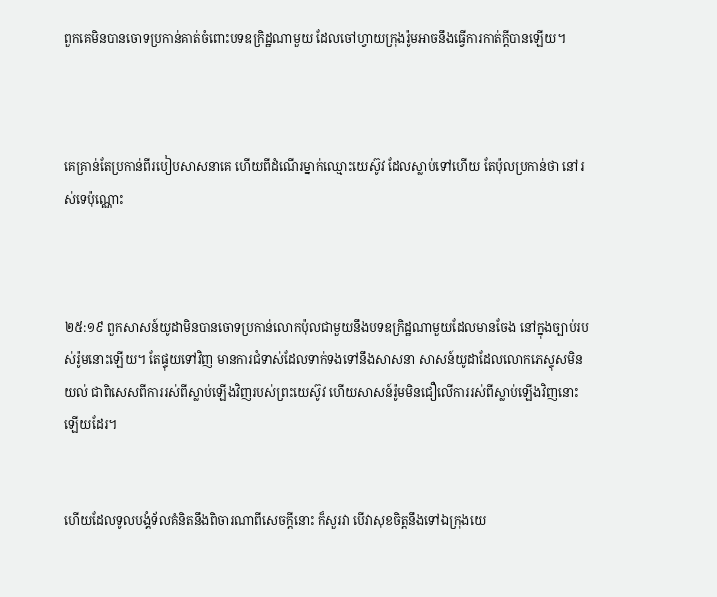ពួកគេមិនបានចោទប្រកាន់គាត់ចំពោះបទឧក្រិដ្ឋណាមួយ ដែលចៅហ្វាយក្រុងរ៉ូមអាចនឹងធ្វើការកាត់ក្តីបានឡើយ។



គេគ្រាន់តែប្រកាន់ពីរបៀបសាសនាគេ ហើយពីដំណើរម្នាក់ឈ្មោះយេស៊ូវ ដែលស្លាប់ទៅហើយ តែប៉ុលប្រកាន់ថា នៅរស់ទេប៉ុណ្ណោះ



២៥:១៩ ពួកសាសន៍យូដាមិនបានចោទប្រកាន់លោកប៉ុលជាមួយនឹងបទឧក្រិដ្ឋណាមួយដែលមានចែង នៅក្នុងច្បាប់របស់រ៉ូមនោះឡើយ។ តែផ្ទុយទៅវិញ មានការជំទាស់ដែលទាក់ទងទៅនឹងសាសនា សាសន៍យូដាដែលលោកភេស្ទុសមិនយល់ ជាពិសេសពីការរស់ពីស្លាប់ឡើងវិញរបស់ព្រះយេស៊ូវ ហើយសាសន៍រ៉ូមមិនជឿលើការរស់ពីស្លាប់ឡើងវិញនោះឡើយដែរ។


ហើយដែលទូលបង្គំទ័លគំនិតនឹងពិចារណាពីសេចក្ដីនោះ ក៏សួរវា បើវាសុខចិត្តនឹងទៅឯក្រុងយេ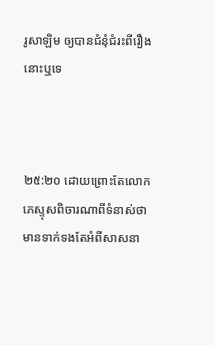រូ‌សាឡិម ឲ្យបានជំនុំ‌ជំរះពីរឿងនោះឬទេ



២៥:២០ ដោយព្រោះតែលោកភេស្ទុសពិចារណាពីទំនាស់ថាមានទាក់ទងតែអំពីសាសនា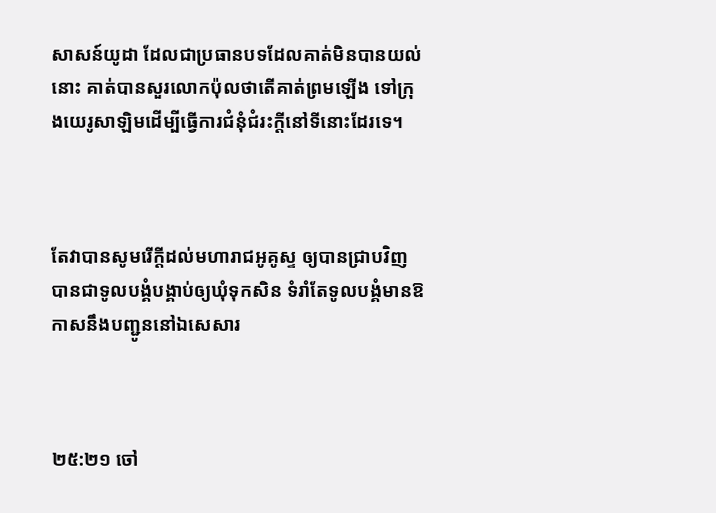សាសន៍យូដា ដែលជាប្រធានបទដែលគាត់មិនបានយល់នោះ គាត់បានសួរលោកប៉ុលថាតើគាត់ព្រមឡើង ទៅក្រុងយេរូសាឡិមដើម្បីធ្វើការជំនុំជំរះក្តីនៅទីនោះដែរទេ។



តែវាបានសូមរើក្តីដល់មហា‌រាជអូគូស្ទ ឲ្យបានជ្រាបវិញ បានជាទូលបង្គំបង្គាប់ឲ្យឃុំទុកសិន ទំរាំតែទូលបង្គំមានឱកាសនឹងបញ្ជូននៅឯសេ‌សារ



២៥:២១ ចៅ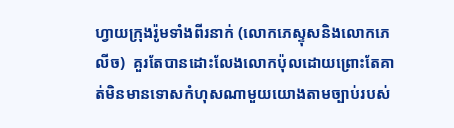ហ្វាយក្រុងរ៉ូមទាំងពីរនាក់ (លោកភេស្ទុសនិងលោកភេលីច)  គួរតែបានដោះលែងលោកប៉ុលដោយព្រោះតែគាត់មិនមានទោសកំហុសណាមួយយោងតាមច្បាប់របស់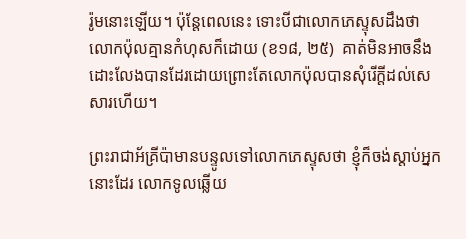រ៉ូមនោះឡើយ។ ប៉ុន្តែពេលនេះ ទោះបីជាលោកភេស្ទុសដឹងថាលោកប៉ុលគ្មានកំហុសក៏ដោយ (ខ១៨, ២៥)  គាត់មិនអាចនឹងដោះលែងបានដែរដោយព្រោះតែលោកប៉ុលបានសុំរើក្តីដល់សេសារហើយ។

ព្រះ‌រាជាអ័គ្រីប៉ាមានបន្ទូលទៅលោកភេស្ទុសថា ខ្ញុំក៏ចង់ស្តាប់អ្នកនោះដែរ លោកទូលឆ្លើយ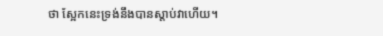ថា ស្អែកនេះទ្រង់នឹងបានស្តាប់វាហើយ។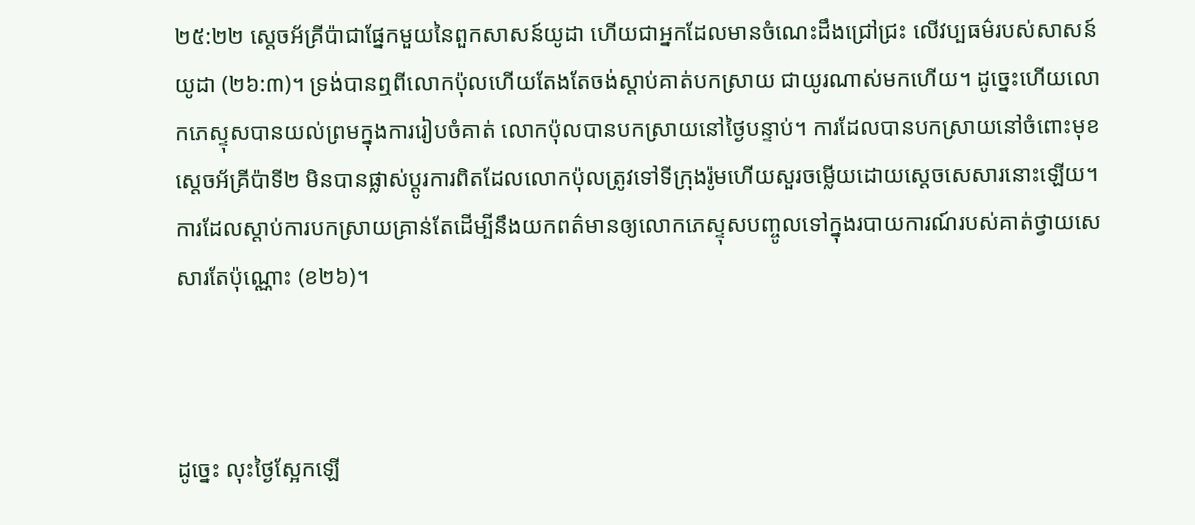២៥:២២ ស្តេចអ័គ្រីប៉ាជាផ្នែកមួយនៃពួកសាសន៍យូដា ហើយជាអ្នកដែលមានចំណេះដឹងជ្រៅជ្រះ លើវប្បធម៌របស់សាសន៍យូដា (២៦:៣)។ ទ្រង់បានឮពីលោកប៉ុលហើយតែងតែចង់ស្តាប់គាត់បកស្រាយ ជាយូរណាស់មកហើយ។ ដូច្នេះហើយលោកភេស្ទុសបានយល់ព្រមក្នុងការរៀបចំគាត់ លោកប៉ុលបានបកស្រាយនៅថ្ងៃបន្ទាប់។ ការដែលបានបកស្រាយនៅចំពោះមុខស្តេចអ័គ្រីប៉ាទី២ មិនបានផ្លាស់ប្តូរការពិតដែលលោកប៉ុលត្រូវទៅទីក្រុងរ៉ូមហើយសួរចម្លើយដោយស្តេចសេសារនោះឡើយ។ ការដែលស្តាប់ការបកស្រាយគ្រាន់តែដើម្បីនឹងយកពត៌មានឲ្យលោកភេស្ទុសបញ្ចូលទៅក្នុងរបាយការណ៍របស់គាត់ថ្វាយសេសារតែប៉ុណ្ណោះ (ខ២៦)។



ដូច្នេះ លុះថ្ងៃស្អែកឡើ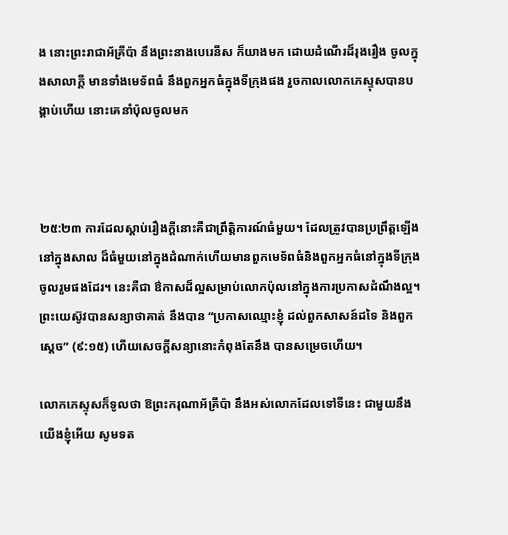ង នោះព្រះ‌រាជាអ័គ្រីប៉ា នឹងព្រះ‌នាងបេរេនីស ក៏យាងមក ដោយដំណើរដ៏រុងរឿង ចូលក្នុងសាលាក្តី មានទាំងមេទ័ពធំ នឹងពួកអ្នកធំក្នុងទីក្រុងផង រួចកាលលោកភេស្ទុសបានបង្គាប់ហើយ នោះគេនាំប៉ុលចូលមក



២៥:២៣ ការដែលស្តាប់រឿងក្តីនោះគឺជាព្រឹត្តិការណ៍ធំមួយ។ ដែលត្រូវបានប្រព្រឹត្តឡើងនៅក្នុងសាល ដ៏ធំមួយនៅក្នុងដំណាក់ហើយមានពួកមេទ័ពធំនិងពួកអ្នកធំនៅក្នុងទីក្រុងចូលរួមផងដែរ។ នេះគឺជា ឳកាសដ៏ល្អសម្រាប់លោកប៉ុលនៅក្នុងការប្រកាសដំណឹងល្អ។ ព្រះយេស៊ូវបានសន្យាថាគាត់ នឹងបាន “ប្រកាសឈ្មោះខ្ញុំ ដល់ពួកសាសន៍ដទៃ និងពួកស្តេច” (៩:១៥) ហើយសេចក្តីសន្យានោះកំពុងតែនឹង បានសម្រេចហើយ។

លោកភេស្ទុសក៏ទូលថា ឱព្រះ‌ករុណាអ័គ្រីប៉ា នឹងអស់លោកដែលទៅទីនេះ ជាមួយនឹងយើងខ្ញុំអើយ សូមទត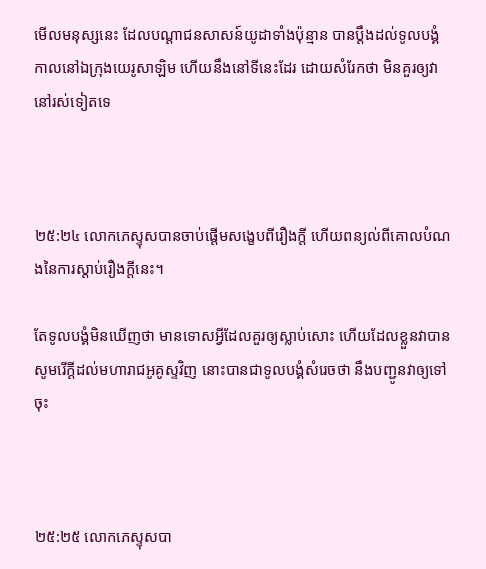មើលមនុស្សនេះ ដែលបណ្តាជនសាសន៍យូដាទាំងប៉ុន្មាន បានប្តឹងដល់ទូលបង្គំ កាលនៅឯក្រុងយេរូ‌សាឡិម ហើយនឹងនៅទីនេះដែរ ដោយសំរែកថា មិនគួរឲ្យវានៅរស់ទៀតទេ



២៥:២៤ លោកភេស្ទុសបានចាប់ផ្តើមសង្ខេបពីរឿងក្តី ហើយពន្យល់ពីគោលបំណងនៃការស្តាប់រឿងក្តីនេះ។

តែទូលបង្គំមិនឃើញថា មានទោសអ្វីដែលគួរឲ្យស្លាប់សោះ ហើយដែលខ្លួនវាបានសូមរើក្តីដល់មហា‌រាជអូគូស្ទវិញ នោះបានជាទូលបង្គំសំរេចថា នឹងបញ្ជូនវាឲ្យទៅចុះ



២៥:២៥ លោកភេស្ទុសបា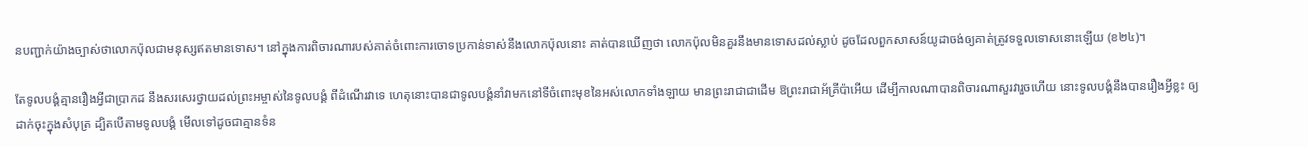នបញ្ជាក់យ៉ាងច្បាស់ថាលោកប៉ុលជាមនុស្សឥតមានទោស។ នៅក្នុងការពិចារណារបស់គាត់ចំពោះការចោទប្រកាន់ទាស់នឹងលោកប៉ុលនោះ គាត់បានឃើញថា លោកប៉ុលមិនគួរនឹងមានទោសដល់ស្លាប់ ដូចដែលពួកសាសន៍យូដាចង់ឲ្យគាត់ត្រូវទទួលទោសនោះឡើយ (ខ២៤)។

តែទូលបង្គំគ្មានរឿងអ្វីជាប្រាកដ នឹងសរសេរថ្វាយដល់ព្រះ‌អម្ចាស់នៃទូលបង្គំ ពីដំណើរវាទេ ហេតុនោះបានជាទូលបង្គំនាំវាមកនៅទីចំពោះមុខនៃអស់លោកទាំង‌ឡាយ មានព្រះ‌រាជាជាដើម ឱព្រះ‌រាជាអ័គ្រីប៉ាអើយ ដើម្បីកាលណាបានពិចារណាសួរវារួចហើយ នោះទូលបង្គំនឹងបានរឿងអ្វីខ្លះ ឲ្យដាក់ចុះក្នុងសំបុត្រ ដ្បិតបើតាមទូលបង្គំ មើលទៅដូចជាគ្មានទំន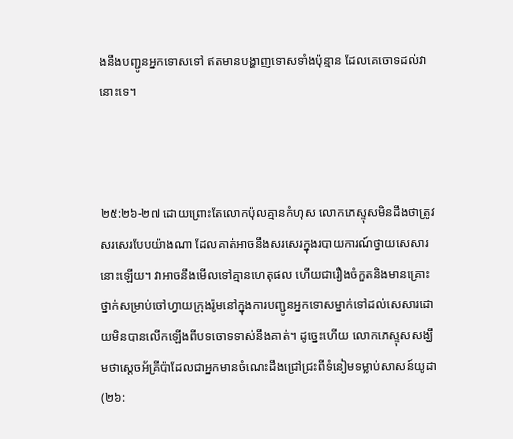ងនឹងបញ្ជូនអ្នកទោសទៅ ឥតមានបង្ហាញទោសទាំងប៉ុន្មាន ដែលគេចោទដល់វានោះទេ។



២៥:២៦-២៧ ដោយព្រោះតែលោកប៉ុលគ្មានកំហុស លោកភេស្ទុសមិនដឹងថាត្រូវសរសេរបែបយ៉ាងណា ដែលគាត់អាចនឹងសរសេរក្នុងរបាយការណ៍ថ្វាយសេសារនោះឡើយ។ វាអាចនឹងមើលទៅគ្មានហេតុផល ហើយជារឿងចំកួតនិងមានគ្រោះថ្នាក់សម្រាប់ចៅហ្វាយក្រុងរ៉ូមនៅក្នុងការបញ្ជូនអ្នកទោសម្នាក់ទៅដល់សេសារដោយមិនបានលើកឡើងពីបទចោទទាស់នឹងគាត់។ ដូច្នេះហើយ លោកភេស្ទុសសង្ឃឹមថាស្តេចអ័គ្រីប៉ាដែលជាអ្នកមានចំណេះដឹងជ្រៅជ្រះពីទំនៀមទម្លាប់សាសន៍យូដា(២៦: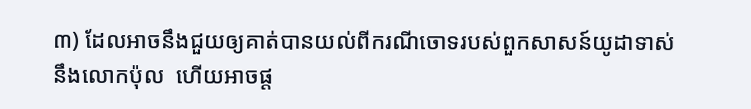៣) ដែលអាចនឹងជួយឲ្យគាត់បានយល់ពីករណីចោទរបស់ពួកសាសន៍យូដាទាស់នឹងលោកប៉ុល  ហើយអាចផ្ត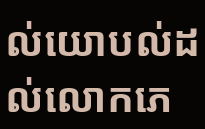ល់យោបល់ដល់លោកភេ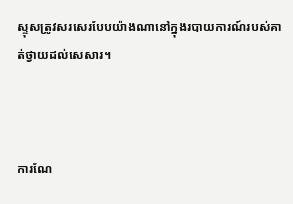ស្ទុសត្រូវសរសេរបែបយ៉ាងណានៅក្នុងរបាយការណ៍របស់គាត់ថ្វាយដល់សេសារ។



ការណែ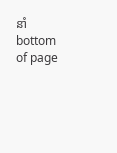នាំ
bottom of page